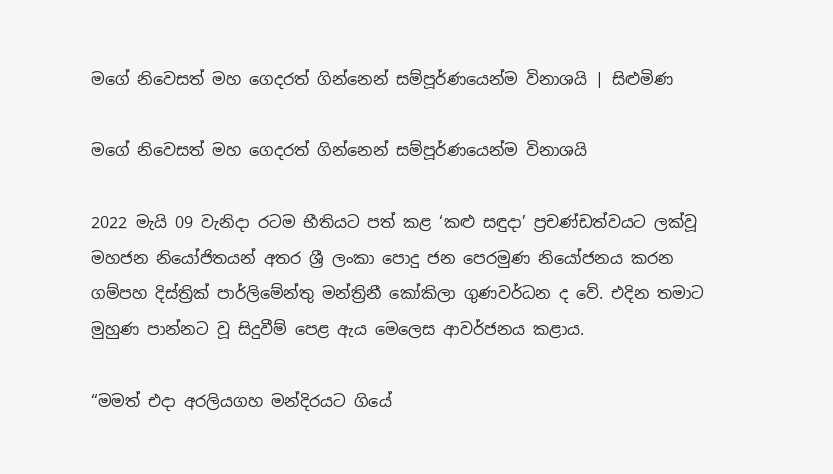මගේ නිවෙසත් මහ ගෙදරත් ගින්නෙන් සම්පූර්ණයෙන්ම විනාශයි | සිළුමිණ

මගේ නිවෙසත් මහ ගෙදරත් ගින්නෙන් සම්පූර්ණයෙන්ම විනාශයි

2022 මැයි 09 වැනිදා රටම භීතියට පත් කළ ‘කළු සඳුදා’ ප්‍රචණ්ඩත්වයට ලක්වූ මහජන නියෝජිතයන් අතර ශ්‍රී ලංකා පොදු ජන පෙරමුණ නියෝජනය කරන ගම්පහ දිස්ත්‍රික් පාර්ලිමේන්තු මන්ත්‍රිනී කෝකිලා ගුණවර්ධන ද වේ. එදින තමාට මුහුණ පාන්නට වූ සිදුවීම් පෙළ ඇය මෙලෙස ආවර්ජනය කළාය.

“මමත් එදා අරලියගහ මන්දිරයට ගියේ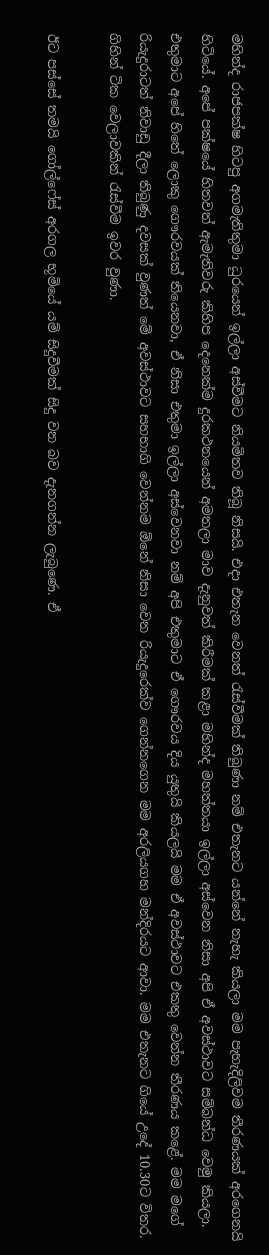මහින්ද රාජපක්ෂ හිටපු අගමැතිතුමා ධුරයෙන් ඉල්ලා අස්වීමට නියමිතව තිබූ නිසයි. එදා එතැන වෙනත් රැස්වීමක් තිබුණා නම් එතැනට යන්නේ නැහැ කියලා මම පැහැදිලිවම තීරණයක් අරගෙනයි හිටියේ. අපේ පක්ෂයේ හිතවත් ඇමැතිවරු කිහිප දෙනෙක්ම දුරකථනයෙන් අමතලා මාව දැනුවත් කිරීමක් කළා මහින්ද මහත්තයා ඉල්ලා අස්වෙන නිසා අපි ඒ අවස්ථාවට සම්බන්ධ වෙමු කියලා. එතුමාට අපේ හිතේ ලොකු ගෞරවයක් තියෙනවා, ඒ නිසා එතුමා ඉල්ලා අස්වෙනවා නම් අපි එතුමාට ඒ ගෞරවය දිය යුතුයි කියලයි මම ඒ අවස්ථාවට එකතු වෙන්න තීරණය කළේ. මම මගේ රියැදුරාටත් නිවාඩු දීලා තිබුණු දවසක් වුණත් මේ අවස්ථාවට සහභාගි වෙන්නම ඕනේ නිසා වෙන රියැදුරෙක්ව ගෙන්නගෙන මම අරලියගහ මන්දිරයට ආවා. මම එතැනට ගියේ උදේ 10.30ට විතර. ගිහින් ටික වෙලාවකින් රැස්වීම ඉවර වුණා.

ඊට පස්සේ තමයි ගෝල්ෆේස් අරගල භූමියේ යම් සිදුවීමක් සිදු වන බව දැනගන්න ලැබුණෙ. ඒ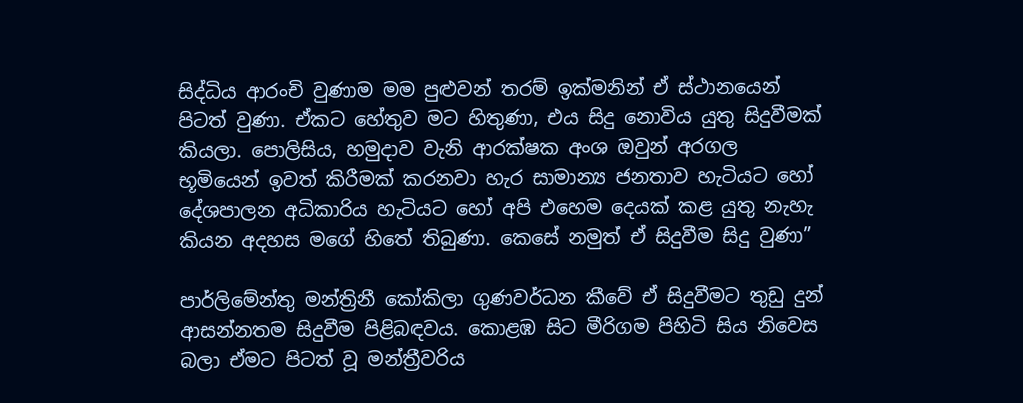සිද්ධිය ආරංචි වුණාම මම පුළුවන් තරම් ඉක්මනින් ඒ ස්ථානයෙන් පිටත් වුණා. ඒකට හේතුව මට හිතුණා, එය සිදු නොවිය යුතු සිදුවීමක් කියලා. පොලිසිය, හමුදාව වැනි ආරක්ෂක අංශ ඔවුන් අරගල භූමියෙන් ඉවත් කිරීමක් කරනවා හැර සාමාන්‍ය ජනතාව හැටියට හෝ දේශපාලන අධිකාරිය හැටියට හෝ අපි එහෙම දෙයක් කළ යුතු නැහැ කියන අදහස මගේ හිතේ තිබුණා. කෙසේ නමුත් ඒ සිදුවීම සිදු වුණා”

පාර්ලිමේන්තු මන්ත්‍රිනී කෝකිලා ගුණවර්ධන කීවේ ඒ සිදුවීමට තුඩු දුන් ආසන්නතම සිදුවීම පිළිබඳවය. කොළඹ සිට මීරිගම පිහිටි සිය නිවෙස බලා ඒමට පිටත් වූ මන්ත්‍රීවරිය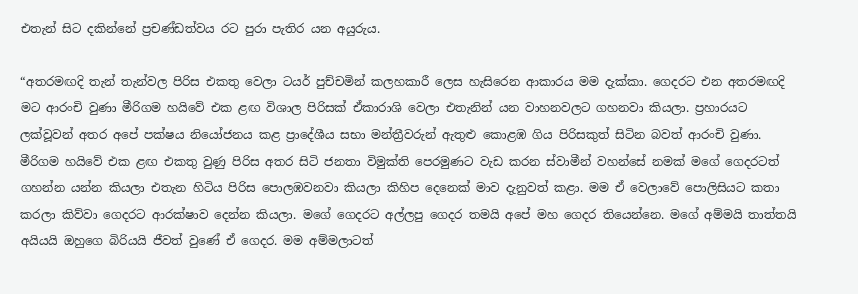එතැන් සිට දකින්නේ ප්‍රචණ්ඩත්වය රට පුරා පැතිර යන අයුරුය.

“අතරමඟදි තැන් තැන්වල පිරිස එකතු වෙලා ටයර් පුච්චමින් කලහකාරී ලෙස හැසිරෙන ආකාරය මම දැක්කා. ගෙදරට එන අතරමඟදි මට ආරංචි වුණා මීරිගම හයිවේ එක ළඟ විශාල පිරිසක් ඒකාරාශි වෙලා එතැනින් යන වාහනවලට ගහනවා කියලා. ප්‍රහාරයට ලක්වූවන් අතර අපේ පක්ෂය නියෝජනය කළ ප්‍රාදේශීය සභා මන්ත්‍රීවරුන් ඇතුළු කොළඹ ගිය පිරිසකුත් සිටින බවත් ආරංචි වුණා. මීරිගම හයිවේ එක ළඟ එකතු වුණු පිරිස අතර සිටි ජනතා විමුක්ති පෙරමුණට වැඩ කරන ස්වාමීන් වහන්සේ නමක් මගේ ගෙදරටත් ගහන්න යන්න කියලා එතැන හිටිය පිරිස පොලඹවනවා කියලා කිහිප දෙනෙක් මාව දැනුවත් කළා. මම ඒ වෙලාවේ පොලිසියට කතා කරලා කිව්වා ගෙදරට ආරක්ෂාව දෙන්න කියලා. මගේ ගෙදරට අල්ලපු ගෙදර තමයි අපේ මහ ගෙදර තියෙන්නෙ. මගේ අම්මයි තාත්තයි අයියයි ඔහුගෙ බිරියයි ජීවත් වුණේ ඒ ගෙදර. මම අම්මලාටත්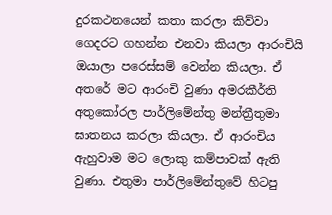දුරකථනයෙන් කතා කරලා කිව්වා ගෙදරට ගහන්න එනවා කියලා ආරංචියි ඔයාලා පරෙස්සම් වෙන්න කියලා. ඒ අතරේ මට ආරංචි වුණා අමරකීර්ති අතුකෝරල පාර්ලිමේන්තු මන්ත්‍රීතුමා ඝාතනය කරලා කියලා. ඒ ආරංචිය ඇහුවාම මට ලොකු කම්පාවක් ඇති වුණා. එතුමා පාර්ලිමේන්තුවේ හිටපු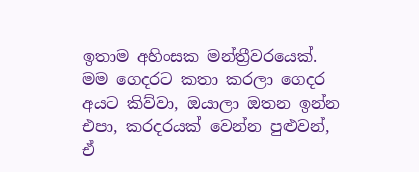ඉතාම අහිංසක මන්ත්‍රීවරයෙක්. මම ගෙදරට කතා කරලා ගෙදර අයට කිව්වා, ඔයාලා ඔතන ඉන්න එපා, කරදරයක් වෙන්න පුළුවන්, ඒ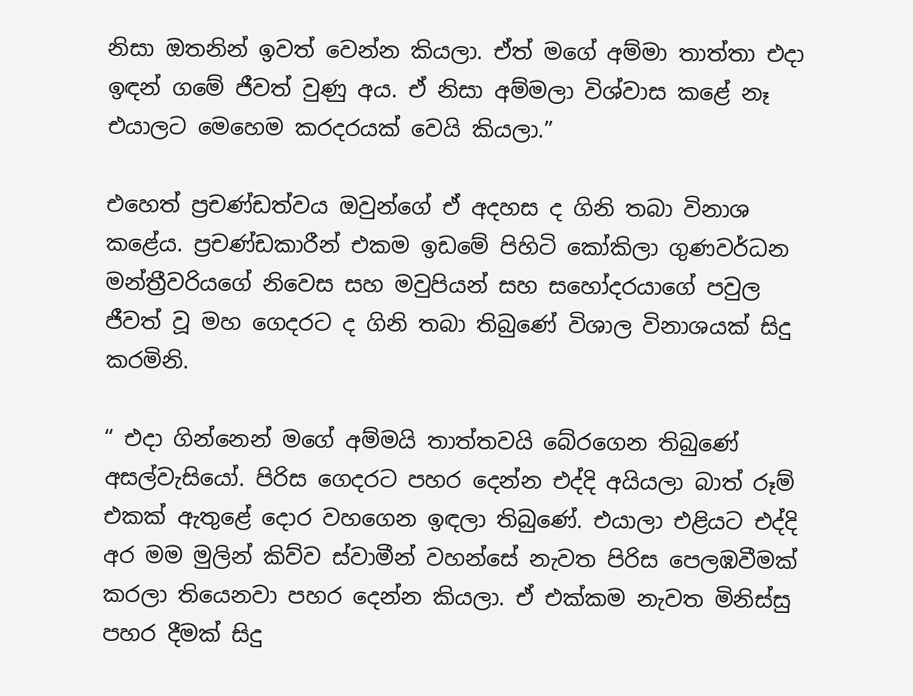නිසා ඔතනින් ඉවත් වෙන්න කියලා. ඒත් මගේ අම්මා තාත්තා එදා ඉඳන් ගමේ ජීවත් වුණු අය. ඒ නිසා අම්මලා විශ්වාස කළේ නෑ එයාලට මෙහෙම කරදරයක් වෙයි කියලා.”

එහෙත් ප්‍රචණ්ඩත්වය ඔවුන්ගේ ඒ අදහස ද ගිනි තබා විනාශ කළේය. ප්‍රචණ්ඩකාරීන් එකම ඉඩමේ පිහිටි කෝකිලා ගුණවර්ධන මන්ත්‍රීවරියගේ නිවෙස සහ මවුපියන් සහ සහෝදරයාගේ පවුල ජීවත් වූ මහ ගෙදරට ද ගිනි තබා තිබුණේ විශාල විනාශයක් සිදු කරමිනි.

“ එදා ගින්නෙන් මගේ අම්මයි තාත්තවයි බේරගෙන තිබුණේ අසල්වැසියෝ. පිරිස ගෙදරට පහර දෙන්න එද්දි අයියලා බාත් රූම් එකක් ඇතුළේ දොර වහගෙන ඉඳලා තිබුණේ. එයාලා එළියට එද්දි අර මම මුලින් කිව්ව ස්වාමීන් වහන්සේ නැවත පිරිස පෙලඹවීමක් කරලා තියෙනවා පහර දෙන්න කියලා. ඒ එක්කම නැවත මිනිස්සු පහර දීමක් සිදු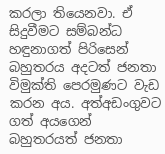කරලා තියෙනවා. ඒ සිදුවීමට සම්බන්ධ හඳුනාගත් පිරිසෙන් බහුතරය අදටත් ජනතා විමුක්ති පෙරමුණට වැඩ කරන අය. අත්අඩංගුවට ගත් අයගෙන් බහුතරයත් ජනතා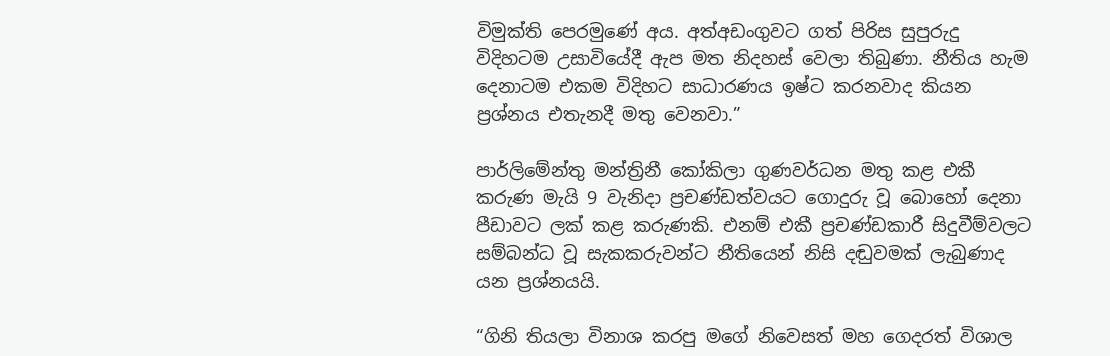විමුක්ති පෙරමුණේ අය. අත්අඩංගුවට ගත් පිරිස සුපුරුදු විදිහටම උසාවියේදී ඇප මත නිදහස් වෙලා තිබුණා. නීතිය හැම දෙනාටම එකම විදිහට සාධාරණය ඉෂ්ට කරනවාද කියන ප්‍රශ්නය එතැනදී මතු වෙනවා.”

පාර්ලිමේන්තු මන්ත්‍රිනී කෝකිලා ගුණවර්ධන මතු කළ එකී කරුණ මැයි 9 වැනිදා ප්‍රචණ්ඩත්වයට ගොදුරු වූ බොහෝ දෙනා පීඩාවට ලක් කළ කරුණකි. එනම් එකී ප්‍රචණ්ඩකාරී සිදුවීම්වලට සම්බන්ධ වූ සැකකරුවන්ට නීතියෙන් නිසි දඬුවමක් ලැබුණාද යන ප්‍රශ්නයයි.

“ගිනි තියලා විනාශ කරපු මගේ නිවෙසත් මහ ගෙදරත් විශාල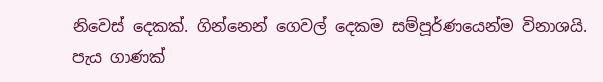නිවෙස් දෙකක්. ගින්නෙන් ගෙවල් දෙකම සම්පූර්ණයෙන්ම විනාශයි. පැය ගාණක්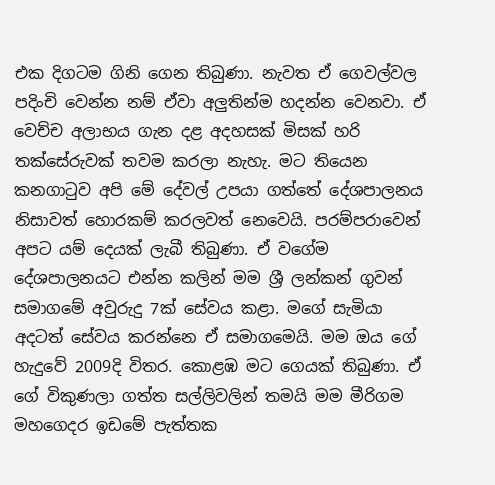එක දිගටම ගිනි ගෙන තිබුණා. නැවත ඒ ගෙවල්වල පදිංචි වෙන්න නම් ඒවා අලුතින්ම හදන්න වෙනවා. ඒ වෙච්ච අලාභය ගැන දළ අදහසක් මිසක් හරි තක්සේරුවක් තවම කරලා නැහැ. මට තියෙන කනගාටුව අපි මේ දේවල් උපයා ගත්තේ දේශපාලනය නිසාවත් හොරකම් කරලවත් නෙවෙයි. පරම්පරාවෙන් අපට යම් දෙයක් ලැබී තිබුණා. ඒ වගේම දේශපාලනයට එන්න කලින් මම ශ්‍රී ලන්කන් ගුවන් සමාගමේ අවුරුදු 7ක් සේවය කළා. මගේ සැමියා අදටත් සේවය කරන්නෙ ඒ සමාගමෙයි. මම ඔය ගේ හැදුවේ 2009දි විතර. කොළඹ මට ගෙයක් තිබුණා. ඒ ගේ විකුණලා ගත්ත සල්ලිවලින් තමයි මම මීරිගම මහගෙදර ඉඩමේ පැත්තක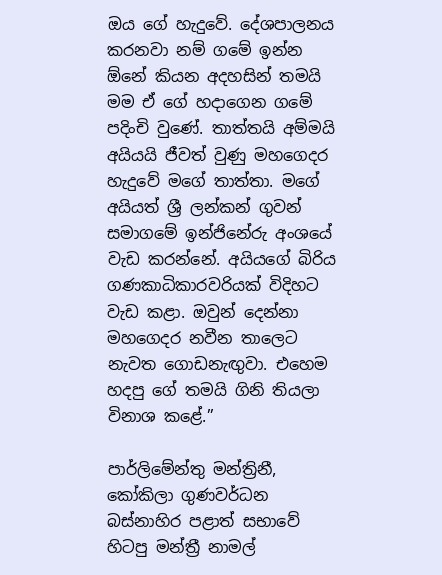ඔය ගේ හැදුවේ. දේශපාලනය කරනවා නම් ගමේ ඉන්න ඕනේ කියන අදහසින් තමයි මම ඒ ගේ හදාගෙන ගමේ පදිංචි වුණේ. තාත්තයි අම්මයි අයියයි ජීවත් වුණු මහගෙදර හැදුවේ මගේ තාත්තා. මගේ අයියත් ශ්‍රී ලන්කන් ගුවන් සමාගමේ ඉන්ජිනේරු අංශයේ වැඩ කරන්නේ. අයියගේ බිරිය ගණකාධිකාරවරියක් විදිහට වැඩ කළා. ඔවුන් දෙන්නා මහගෙදර නවීන තාලෙට නැවත ගොඩනැඟුවා. එහෙම හදපු ගේ තමයි ගිනි තියලා විනාශ කළේ.”

පාර්ලිමේන්තු මන්ත්‍රිනී, කෝකිලා ගුණවර්ධන බස්නාහිර පළාත් සභාවේ හිටපු මන්ත්‍රී නාමල්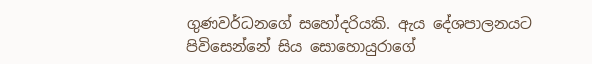ගුණවර්ධනගේ සහෝදරියකි. ඇය දේශපාලනයට පිවිසෙන්නේ සිය සොහොයුරාගේ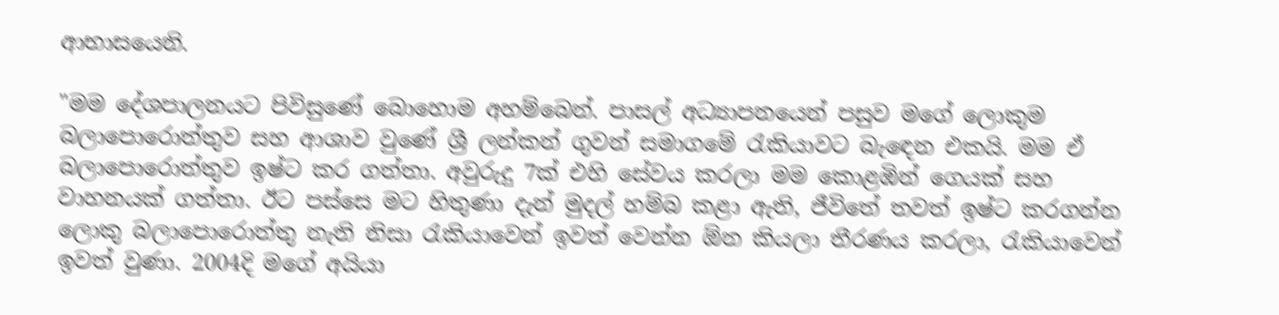ආභාසයෙනි.

"මම දේශපාලනයට පිවිසුණේ බොහොම අහම්බෙන්. පාසල් අධ්‍යාපනයෙන් පසුව මගේ ලොකුම බලාපොරොත්තුව සහ ආශාව වුණේ ශ්‍රී ලන්කන් ගුවන් සමාගමේ රැකියාවට බැඳෙන එකයි. මම ඒ බලාපොරොත්තුව ඉෂ්ට කර ගත්තා. අවුරුදු 7ක් එහි සේවය කරලා මම කොළඹින් ගෙයක් සහ වාහනයක් ගත්තා. ඊට පස්සෙ මට හිතුණා දැන් මුදල් හම්බ කළා ඇති, ජීවිතේ තවත් ඉෂ්ට කරගන්න ලොකු බලාපොරොත්තු නැති නිසා රැකියාවෙන් ඉවත් වෙන්න ඕන කියලා තීරණය කරලා, රැකියාවෙන් ඉවත් වුණා. 2004දි මගේ අයියා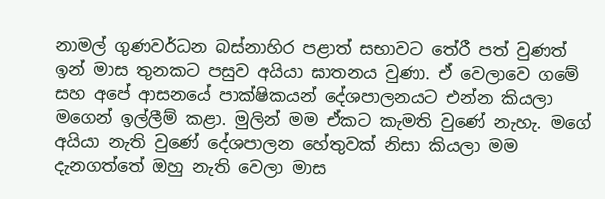නාමල් ගුණවර්ධන බස්නාහිර පළාත් සභාවට තේරී පත් වුණත් ඉන් මාස තුනකට පසුව අයියා ඝාතනය වුණා. ඒ වෙලාවෙ ගමේ සහ අපේ ආසනයේ පාක්ෂිකයන් දේශපාලනයට එන්න කියලා මගෙන් ඉල්ලීම් කළා. මුලින් මම ඒකට කැමති වුණේ නැහැ. මගේ අයියා නැති වුණේ දේශපාලන හේතුවක් නිසා කියලා මම දැනගත්තේ ඔහු නැති වෙලා මාස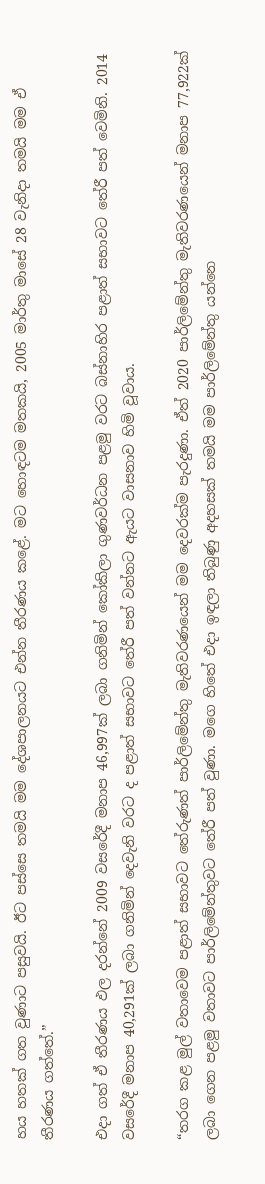හය හතක් ගත වුණාට පසුවයි. ඊට පස්සෙ තමයි මම දේශපාලනයට එන්න තීරණය කළේ. මට හොඳටම මතකයි, 2005 මාර්තු මාසේ 28 වැනිදා තමයි මම ඒ තීරණය ගත්තේ.”

එදා ගත් ඒ තීරණය ඵල දරන්නේ 2009 වසරේදී මනාප 46,997ක් ලබා ගනිමින් කෝකිලා ගුණවර්ධන පළමු වරට බස්නාහිර පළාත් සභාවට තේරී පත් වෙමිනි. 2014 වසරේදී මනාප 40,291ක් ලබා ගනිමින් දෙවැනි වරට ද පළාත් සභාවට තේරී පත් වන්නට ඇයට වාසනාව හිමි වූවාය.

“තරග කළ මුල් වතාවෙම පළාත් සභාවට තේරුණත් පාර්ලිමේන්තු මැතිවරණයෙන් මම දෙවරක්ම පැරදුණා. ඒත් 2020 පාර්ලිමේන්තු මැතිවරණයෙන් මනාප 77,922ක් ලබා ගෙන පළමු වතාවට පාර්ලිමේන්තුවට තේරී පත් වුණා. මගෙ හිතේ එදා ඉඳලා තිබුණු අදහසක් තමයි මම පාර්ලිමේන්තු යන්නෙ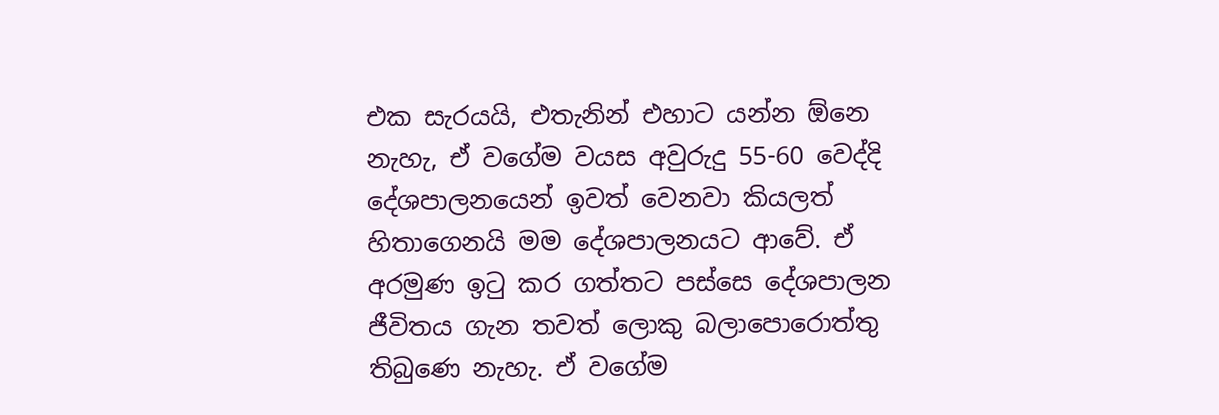එක සැරයයි, එතැනින් එහාට යන්න ඕනෙ නැහැ, ඒ වගේම වයස අවුරුදු 55-60 වෙද්දි දේශපාලනයෙන් ඉවත් වෙනවා කියලත් හිතාගෙනයි මම දේශපාලනයට ආවේ. ඒ අරමුණ ඉටු කර ගත්තට පස්සෙ දේශපාලන ජීවිතය ගැන තවත් ලොකු බලාපොරොත්තු තිබුණෙ නැහැ. ඒ වගේම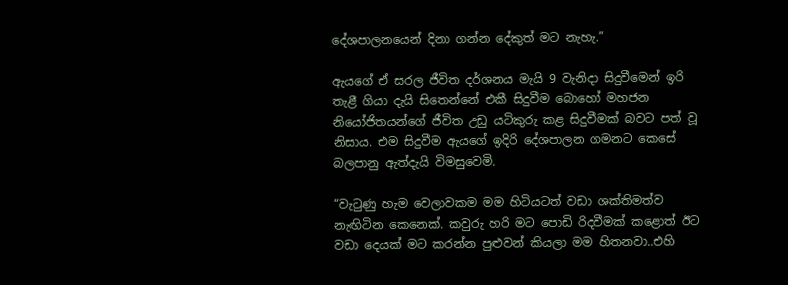දේශපාලනයෙන් දිනා ගන්න දේකුත් මට නැහැ.”

ඇයගේ ඒ සරල ජීවිත දර්ශනය මැයි 9 වැනිදා සිදුවීමෙන් ඉරි තැළී ගියා දැයි සිතෙන්නේ එකී සිදුවීම බොහෝ මහජන නියෝජිතයන්ගේ ජීවිත උඩු යටිකුරු කළ සිදුවීමක් බවට පත් වූ නිසාය. එම සිදුවීම ඇයගේ ඉදිරි දේශපාලන ගමනට කෙසේ බලපානු ඇත්දැයි විමසුවෙමි.

“වැටුණු හැම වෙලාවකම මම හිටියටත් වඩා ශක්තිමත්ව නැඟිටින කෙනෙක්. කවුරු හරි මට පොඩි රිදවීමක් කළොත් ඊට වඩා දෙයක් මට කරන්න පුළුවන් කියලා මම හිතනවා..එහි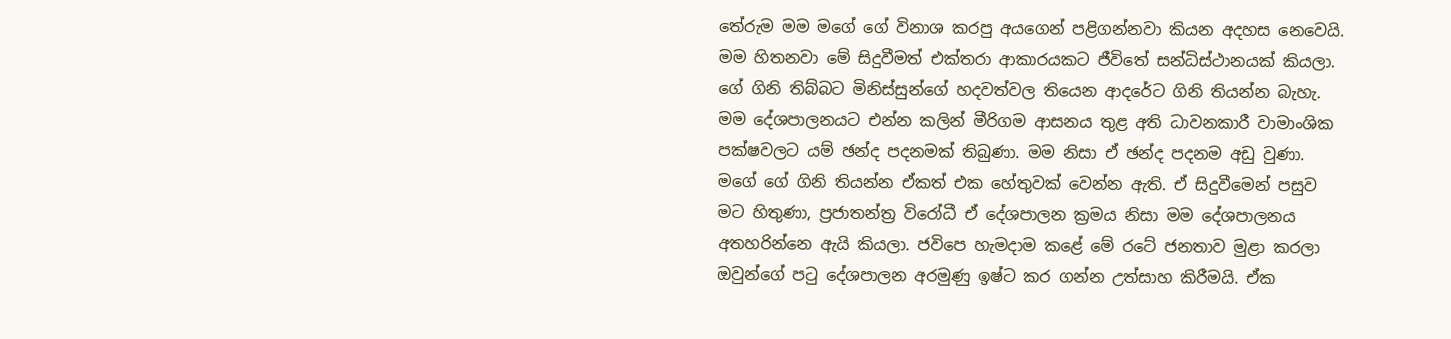තේරුම මම මගේ ගේ විනාශ කරපු අයගෙන් පළිගන්නවා කියන අදහස නෙවෙයි. මම හිතනවා මේ සිදුවීමත් එක්තරා ආකාරයකට ජීවිතේ සන්ධිස්ථානයක් කියලා. ගේ ගිනි තිබ්බට මිනිස්සුන්ගේ හදවත්වල තියෙන ආදරේට ගිනි තියන්න බැහැ. මම දේශපාලනයට එන්න කලින් මීරිගම ආසනය තුළ අති ධාවනකාරී වාමාංශික පක්ෂවලට යම් ඡන්ද පදනමක් තිබුණා. මම නිසා ඒ ඡන්ද පදනම අඩු වුණා. මගේ ගේ ගිනි තියන්න ඒකත් එක හේතුවක් වෙන්න ඇති. ඒ සිදුවීමෙන් පසුව මට හිතුණා, ප්‍රජාතන්ත්‍ර විරෝධී ඒ දේශපාලන ක්‍රමය නිසා මම දේශපාලනය අතහරින්නෙ ඇයි කියලා. ජවිපෙ හැමදාම කළේ මේ රටේ ජනතාව මුළා කරලා ඔවුන්ගේ පටු දේශපාලන අරමුණු ඉෂ්ට කර ගන්න උත්සාහ කිරීමයි. ඒක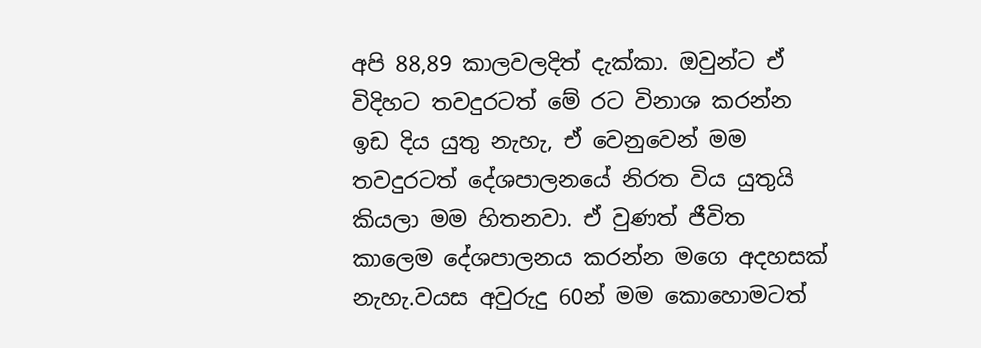අපි 88,89 කාලවලදිත් දැක්කා. ඔවුන්ට ඒ විදිහට තවදුරටත් මේ රට විනාශ කරන්න ඉඩ දිය යුතු නැහැ, ඒ වෙනුවෙන් මම තවදුරටත් දේශපාලනයේ නිරත විය යුතුයි කියලා මම හිතනවා. ඒ වුණත් ජීවිත කාලෙම දේශපාලනය කරන්න මගෙ අදහසක් නැහැ.වයස අවුරුදු 60න් මම කොහොමටත්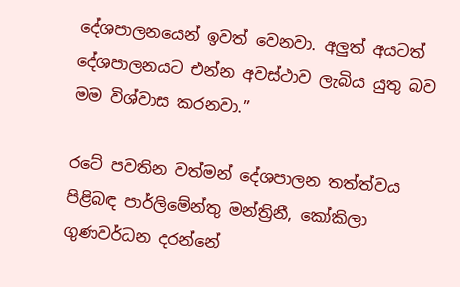දේශපාලනයෙන් ඉවත් වෙනවා. අලුත් අයටත් දේශපාලනයට එන්න අවස්ථාව ලැබිය යුතු බව මම විශ්වාස කරනවා.”

රටේ පවතින වත්මන් දේශපාලන තත්ත්වය පිළිබඳ පාර්ලිමේන්තු මන්ත්‍රිනී, කෝකිලා ගුණවර්ධන දරන්නේ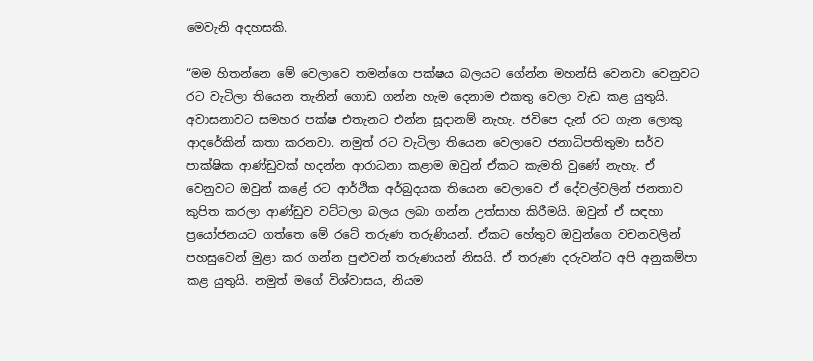මෙවැනි අදහසකි.

“මම හිතන්නෙ මේ වෙලාවෙ තමන්ගෙ පක්ෂය බලයට ගේන්න මහන්සි වෙනවා වෙනුවට රට වැටිලා තියෙන තැනින් ගොඩ ගන්න හැම දෙනාම එකතු වෙලා වැඩ කළ යුතුයි. අවාසනාවට සමහර පක්ෂ එතැනට එන්න සූදානම් නැහැ. ජවිපෙ දැන් රට ගැන ලොකු ආදරේකින් කතා කරනවා. නමුත් රට වැටිලා තියෙන වෙලාවෙ ජනාධිපතිතුමා සර්ව පාක්ෂික ආණ්ඩුවක් හදන්න ආරාධනා කළාම ඔවුන් ඒකට කැමති වුණේ නැහැ. ඒ වෙනුවට ඔවුන් කළේ රට ආර්ථික අර්බුදයක තියෙන වෙලාවෙ ඒ දේවල්වලින් ජනතාව කුපිත කරලා ආණ්ඩුව වට්ටලා බලය ලබා ගන්න උත්සාහ කිරීමයි. ඔවුන් ඒ සඳහා ප්‍රයෝජනයට ගත්තෙ මේ රටේ තරුණ තරුණියන්. ඒකට හේතුව ඔවුන්ගෙ වචනවලින් පහසුවෙන් මුළා කර ගන්න පුළුවන් තරුණයන් නිසයි. ඒ තරුණ දරුවන්ට අපි අනුකම්පා කළ යුතුයි. නමුත් මගේ විශ්වාසය, නියම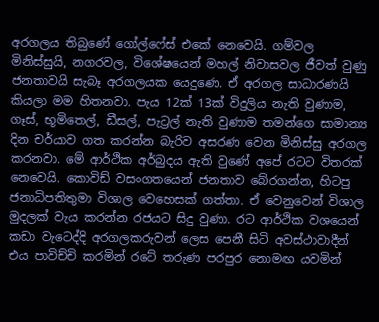අරගලය තිබුණේ ගෝල්ෆේස් එකේ නෙවෙයි. ගම්වල මිනිස්සුයි, නගරවල, විශේෂයෙන් මහල් නිවාසවල ජීවත් වුණු ජනතාවයි සැබෑ අරගලයක යෙදුණෙ. ඒ අරගල සාධාරණයි කියලා මම හිතනවා. පැය 12ක් 13ක් විදුලිය නැති වුණාම, ගෑස්, භූමිතෙල්, ඩීසල්, පැට්‍රල් නැති වුණාම තමන්ගෙ සාමාන්‍ය දින චර්යාව ගත කරන්න බැරිව අසරණ වෙන මිනිස්සු අරගල කරනවා. මේ ආර්ථික අර්බුදය ඇති වුණේ අපේ රටට විතරක් නෙවෙයි. කොවිඩ් වසංගතයෙන් ජනතාව බේරගන්න, හිටපු ජනාධිපතිතුමා විශාල වෙහෙසක් ගත්තා. ඒ වෙනුවෙන් විශාල මුදලක් වැය කරන්න රජයට සිදු වුණා. රට ආර්ථික වශයෙන් කඩා වැටෙද්දි අරගලකරුවන් ලෙස පෙනී සිටි අවස්ථාවාදීන් එය පාවිච්චි කරමින් රටේ තරුණ පරපුර නොමඟ යවමින්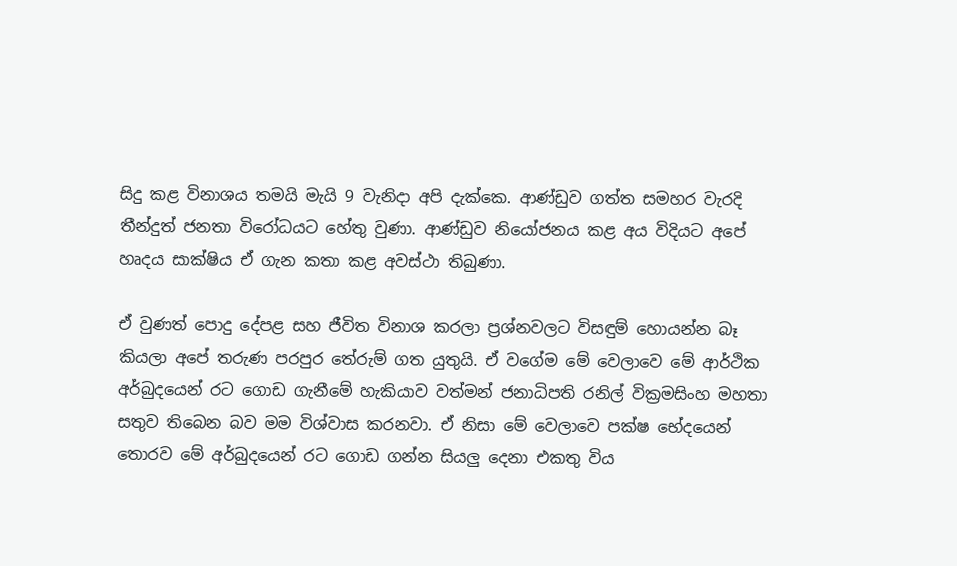සිදු කළ විනාශය තමයි මැයි 9 වැනිදා අපි දැක්කෙ. ආණ්ඩුව ගත්ත සමහර වැරදි තීන්දුත් ජනතා විරෝධයට හේතු වුණා. ආණ්ඩුව නියෝජනය කළ අය විදියට අපේ හෘදය සාක්ෂිය ඒ ගැන කතා කළ අවස්ථා තිබුණා.

ඒ වුණත් පොදු දේපළ සහ ජීවිත විනාශ කරලා ප්‍රශ්නවලට විසඳුම් හොයන්න බෑ කියලා අපේ තරුණ පරපුර තේරුම් ගත යුතුයි. ඒ වගේම මේ වෙලාවෙ මේ ආර්ථික අර්බුදයෙන් රට ගොඩ ගැනීමේ හැකියාව වත්මන් ජනාධිපති රනිල් වික්‍රමසිංහ මහතා සතුව තිබෙන බව මම විශ්වාස කරනවා. ඒ නිසා මේ වෙලාවෙ පක්ෂ භේදයෙන් තොරව මේ අර්බුදයෙන් රට ගොඩ ගන්න සියලු දෙනා එකතු විය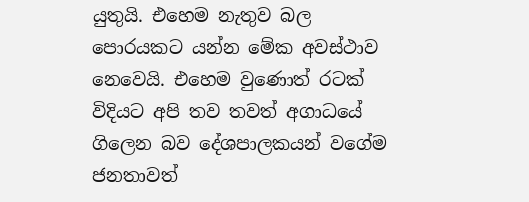යුතුයි. එහෙම නැතුව බල පොරයකට යන්න මේක අවස්ථාව නෙවෙයි. එහෙම වුණොත් රටක් විදියට අපි තව තවත් අගාධයේ ගිලෙන බව දේශපාලකයන් වගේම ජනතාවත්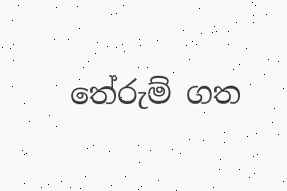තේරුම් ගත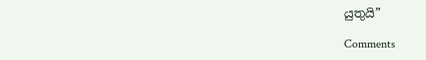යුතුයි”

Comments